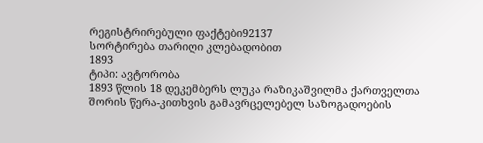რეგისტრირებული ფაქტები92137
სორტირება თარიღი კლებადობით
1893
ტიპი: ავტორობა
1893 წლის 18 დეკემბერს ლუკა რაზიკაშვილმა ქართველთა შორის წერა-კითხვის გამავრცელებელ საზოგადოების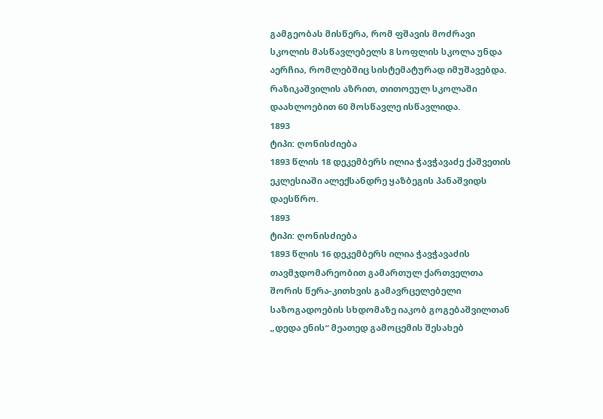გამგეობას მისწერა, რომ ფშავის მოძრავი სკოლის მასწავლებელს 8 სოფლის სკოლა უნდა აერჩია, რომლებშიც სისტემატურად იმუშავებდა. რაზიკაშვილის აზრით, თითოეულ სკოლაში დაახლოებით 60 მოსწავლე ისწავლიდა.
1893
ტიპი: ღონისძიება
1893 წლის 18 დეკემბერს ილია ჭავჭავაძე ქაშვეთის ეკლესიაში ალექსანდრე ყაზბეგის პანაშვიდს დაესწრო.
1893
ტიპი: ღონისძიება
1893 წლის 16 დეკემბერს ილია ჭავჭავაძის თავმჯდომარეობით გამართულ ქართველთა შორის წერა-კითხვის გამავრცელებელი საზოგადოების სხდომაზე იაკობ გოგებაშვილთან „დედა ენის“ მეათედ გამოცემის შესახებ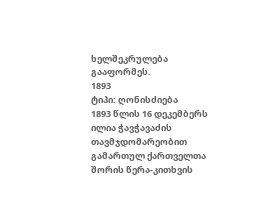ხელშეკრულება გააფორმეს.
1893
ტიპი: ღონისძიება
1893 წლის 16 დეკემბერს ილია ჭავჭავაძის თავმჯდომარეობით გამართულ ქართველთა შორის წერა-კითხვის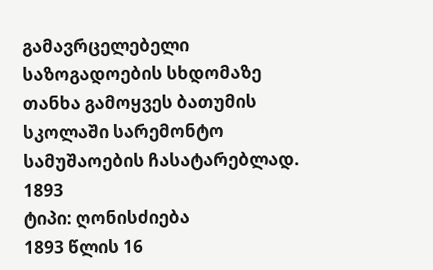გამავრცელებელი საზოგადოების სხდომაზე თანხა გამოყვეს ბათუმის სკოლაში სარემონტო სამუშაოების ჩასატარებლად.
1893
ტიპი: ღონისძიება
1893 წლის 16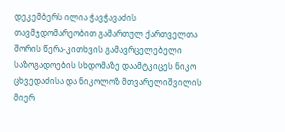დეკემბერს ილია ჭავჭავაძის თავმჯდომარეობით გამართულ ქართველთა შორის წერა-კითხვის გამავრცელებელი საზოგადოების სხდომაზე დაამტკიცეს ნიკო ცხვედაძისა და ნიკოლოზ მთვარელიშვილის მიერ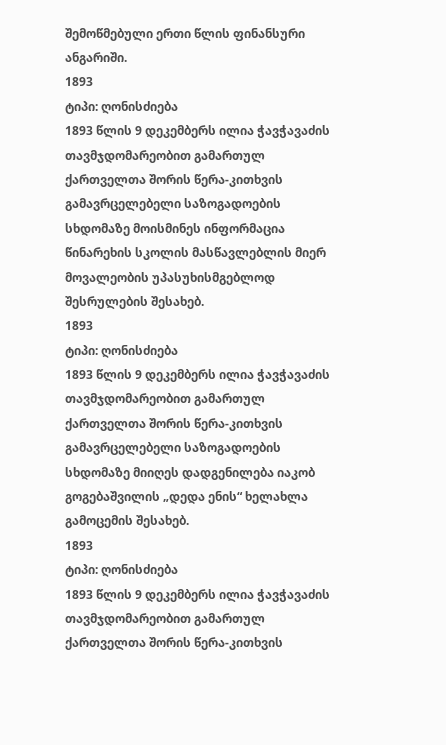შემოწმებული ერთი წლის ფინანსური ანგარიში.
1893
ტიპი: ღონისძიება
1893 წლის 9 დეკემბერს ილია ჭავჭავაძის თავმჯდომარეობით გამართულ ქართველთა შორის წერა-კითხვის გამავრცელებელი საზოგადოების სხდომაზე მოისმინეს ინფორმაცია წინარეხის სკოლის მასწავლებლის მიერ მოვალეობის უპასუხისმგებლოდ შესრულების შესახებ.
1893
ტიპი: ღონისძიება
1893 წლის 9 დეკემბერს ილია ჭავჭავაძის თავმჯდომარეობით გამართულ ქართველთა შორის წერა-კითხვის გამავრცელებელი საზოგადოების სხდომაზე მიიღეს დადგენილება იაკობ გოგებაშვილის „დედა ენის“ ხელახლა გამოცემის შესახებ.
1893
ტიპი: ღონისძიება
1893 წლის 9 დეკემბერს ილია ჭავჭავაძის თავმჯდომარეობით გამართულ ქართველთა შორის წერა-კითხვის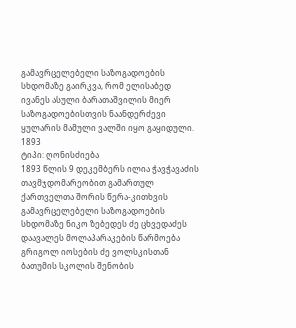გამავრცელებელი საზოგადოების სხდომაზე გაირკვა, რომ ელისაბედ ივანეს ასული ბარათაშვილის მიერ საზოგადოებისთვის ნაანდერძევი ყულარის მამული ვალში იყო გაყიდული.
1893
ტიპი: ღონისძიება
1893 წლის 9 დეკემბერს ილია ჭავჭავაძის თავმჯდომარეობით გამართულ ქართველთა შორის წერა-კითხვის გამავრცელებელი საზოგადოების სხდომაზე ნიკო ზებედეს ძე ცხვედაძეს დაავალეს მოლაპარაკების წარმოება გრიგოლ იოსების ძე ვოლსკისთან ბათუმის სკოლის შენობის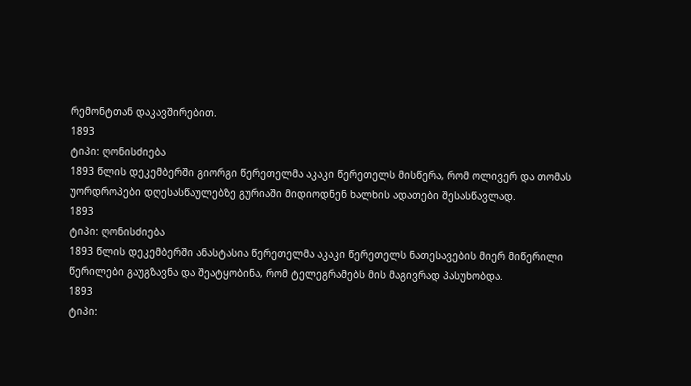რემონტთან დაკავშირებით.
1893
ტიპი: ღონისძიება
1893 წლის დეკემბერში გიორგი წერეთელმა აკაკი წერეთელს მისწერა, რომ ოლივერ და თომას უორდროპები დღესასწაულებზე გურიაში მიდიოდნენ ხალხის ადათები შესასწავლად.
1893
ტიპი: ღონისძიება
1893 წლის დეკემბერში ანასტასია წერეთელმა აკაკი წერეთელს ნათესავების მიერ მიწერილი წერილები გაუგზავნა და შეატყობინა, რომ ტელეგრამებს მის მაგივრად პასუხობდა.
1893
ტიპი: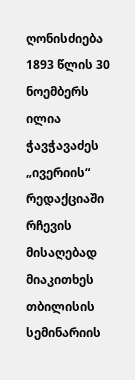ღონისძიება
1893 წლის 30 ნოემბერს ილია ჭავჭავაძეს „ივერიის“ რედაქციაში რჩევის მისაღებად მიაკითხეს თბილისის სემინარიის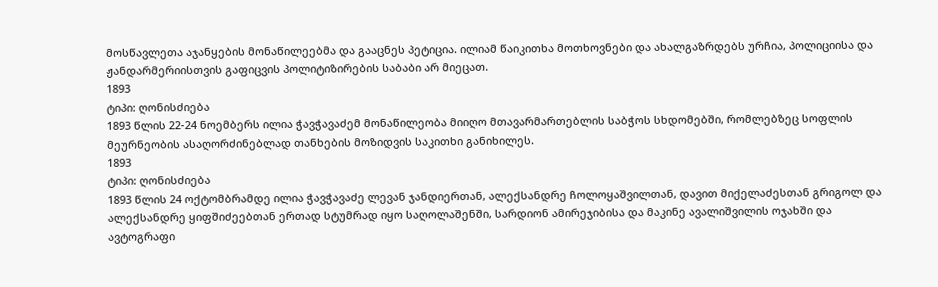მოსწავლეთა აჯანყების მონაწილეებმა და გააცნეს პეტიცია. ილიამ წაიკითხა მოთხოვნები და ახალგაზრდებს ურჩია, პოლიციისა და ჟანდარმერიისთვის გაფიცვის პოლიტიზირების საბაბი არ მიეცათ.
1893
ტიპი: ღონისძიება
1893 წლის 22-24 ნოემბერს ილია ჭავჭავაძემ მონაწილეობა მიიღო მთავარმართებლის საბჭოს სხდომებში, რომლებზეც სოფლის მეურნეობის ასაღორძინებლად თანხების მოზიდვის საკითხი განიხილეს.
1893
ტიპი: ღონისძიება
1893 წლის 24 ოქტომბრამდე ილია ჭავჭავაძე ლევან ჯანდიერთან, ალექსანდრე ჩოლოყაშვილთან, დავით მიქელაძესთან გრიგოლ და ალექსანდრე ყიფშიძეებთან ერთად სტუმრად იყო საღოლაშენში, სარდიონ ამირეჯიბისა და მაკინე ავალიშვილის ოჯახში და ავტოგრაფი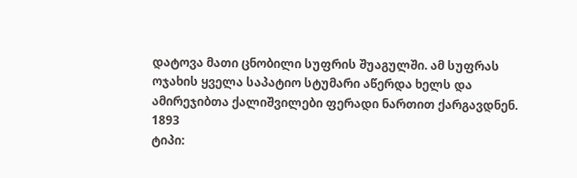დატოვა მათი ცნობილი სუფრის შუაგულში. ამ სუფრას ოჯახის ყველა საპატიო სტუმარი აწერდა ხელს და ამირეჯიბთა ქალიშვილები ფერადი ნართით ქარგავდნენ.
1893
ტიპი: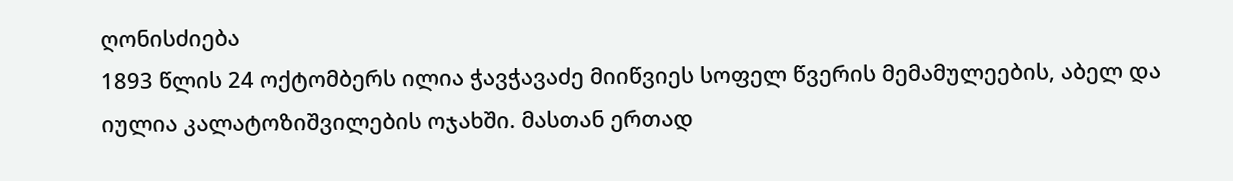ღონისძიება
1893 წლის 24 ოქტომბერს ილია ჭავჭავაძე მიიწვიეს სოფელ წვერის მემამულეების, აბელ და იულია კალატოზიშვილების ოჯახში. მასთან ერთად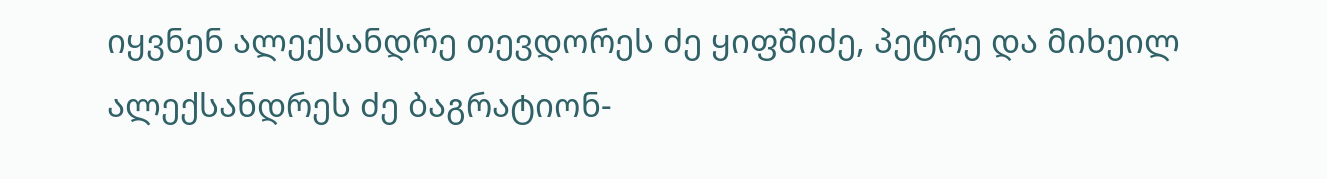იყვნენ ალექსანდრე თევდორეს ძე ყიფშიძე, პეტრე და მიხეილ ალექსანდრეს ძე ბაგრატიონ-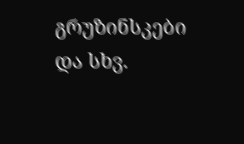გრუზინსკები და სხვ.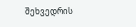შეხვედრის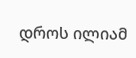დროს ილიამ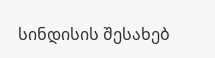სინდისის შესახებ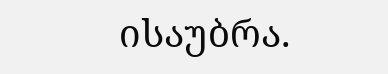ისაუბრა.